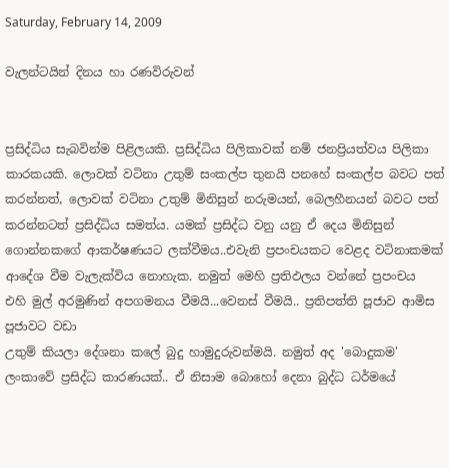Saturday, February 14, 2009

වැලන්ටයින් දිනය හා රණවිරුවන්


ප්‍රසිද්ධිය සැබවින්ම පිළිලයකි. ප්‍රසිද්ධිය පිලිකාවක් නම් ජනප්‍රියත්වය පිලිකා කාරකයකි. ලොවක් වටිනා උතුම් සංකල්ප තුනයි පනහේ සංකල්ප බවට පත් කරන්නත්, ලොවක් වටිනා උතුම් මිනිසුන් නරුමයන්, බෙලහීනයන් බවට පත් කරන්නටත් ප්‍රසිද්ධිය සමත්ය. යමක් ප්‍රසිද්ධ වනු යනු ඒ දෙය මිනිසුන් ගොන්නකගේ ආකර්ෂණයට ලක්වීමය..එවැනි ප්‍රපංචයකට වෙළද වටිනාකමක් ආදේශ වීම වැලැක්විය නොහැක. නමුත් මෙහි ප්‍රතිඵලය වන්නේ ප්‍රපංචය
එහි මුල් අරමුණින් අපගමනය වීමයි...වෙනස් වීමයි.. ප්‍රතිපත්ති පූජාව ආමිස පූජාවට වඩා
උතුම් කියලා දේශනා කලේ බුදු හාමුදුරුවන්මයි. නමුත් අද 'බොදුකම' ලංකාවේ ප්‍රසිද්ධ කාරණයක්.. ඒ නිසාම බොහෝ දෙනා බුද්ධ ධර්මයේ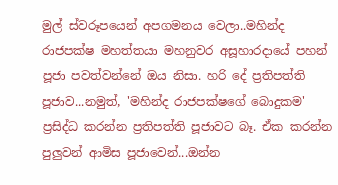මුල් ස්වරූපයෙන් අපගමනය වෙලා..මහින්ද රාජපක්ෂ මහත්තයා මහනුවර අසූහාරදායේ පහන් පූජා පවත්වන්නේ ඔය නිසා. හරි දේ ප්‍රතිපත්ති පූජාව...නමුත්, 'මහින්ද රාජපක්ෂගේ බොදුකම' ප්‍රසිද්ධ කරන්න ප්‍රතිපත්ති පූජාවට බෑ. ඒක කරන්න පුලුවන් ආමිස පූජාවෙන්...ඔන්න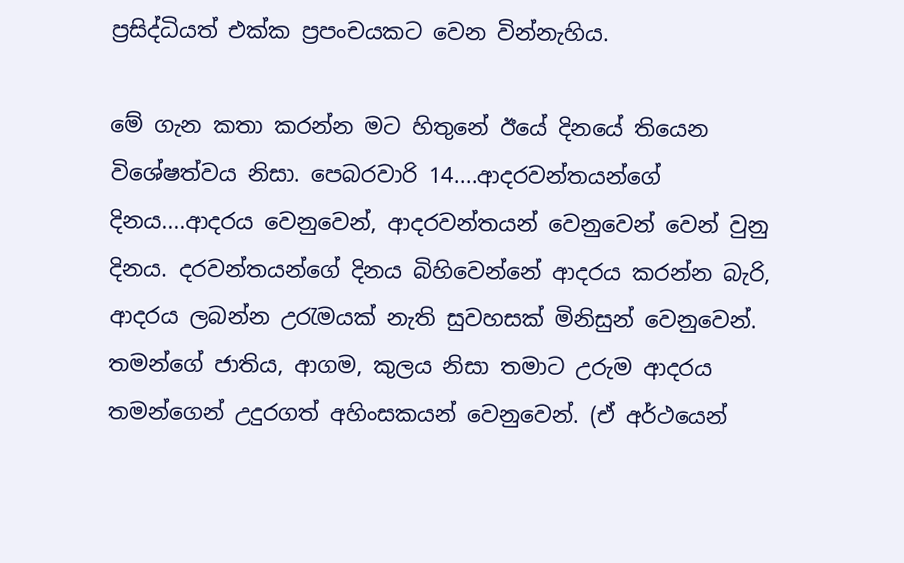ප්‍රසිද්ධියත් එක්ක ප්‍රපංචයකට වෙන වින්නැහිය.

මේ ගැන කතා කරන්න මට හිතුනේ ඊයේ දිනයේ තියෙන විශේෂත්වය නිසා. පෙබරවාරි 14....ආදරවන්තයන්ගේ දිනය....ආදරය වෙනුවෙන්, ආදරවන්තයන් වෙනුවෙන් වෙන් වුනු දිනය. දරවන්තයන්ගේ දිනය බිහිවෙන්නේ ආදරය කරන්න බැරි, ආදරය ලබන්න උරැමයක් නැති සුවහසක් මිනිසුන් වෙනුවෙන්. තමන්ගේ ජාතිය, ආගම, කුලය නිසා තමාට උරුම ආදරය තමන්ගෙන් උදුරගත් අහිංසකයන් වෙනුවෙන්. (ඒ අර්ථයෙන්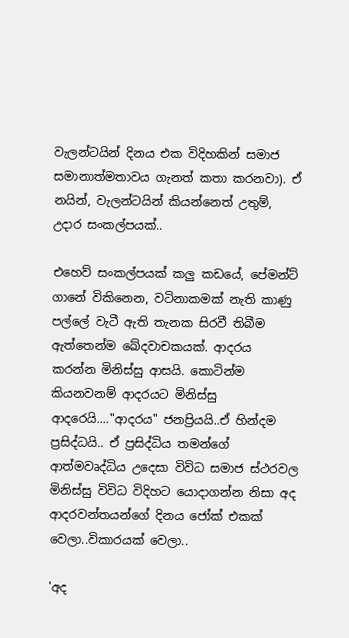වැලන්ටයින් දිනය එක විදිහකින් සමාජ සමානාත්මතාවය ගැනත් කතා කරනවා). ඒ නයින්, වැලන්ටයින් කියන්නෙත් උතුම්, උදාර සංකල්පයක්..

එහෙව් සංකල්පයක් කලු කඩයේ, පේමන්ට් ගානේ විකිනෙන, වටිනාකමක් නැති කාණු පල්ලේ වැටී ඇති තැනක සිරවී තිබීම ඇත්තෙන්ම ඛේදවාචකයක්. ආදරය කරන්න මිනිස්සු ආසයි. කොටින්ම කියනවනම් ආදරයට මිනිස්සු ආදරෙයි...."ආදරය" ජනප්‍රියයි..ඒ හින්දම ප්‍රසිද්ධයි.. ඒ ප්‍රසිද්ධිය තමන්ගේ ආත්මවෘද්ධිය උදෙසා විවිධ සමාජ ස්ථරවල මිනිස්සු විවිධ විදිහට යොදාගන්න නිසා අද ආදරවන්තයන්ගේ දිනය ජෝක් එකක් වෙලා..විකාරයක් වෙලා..

'අද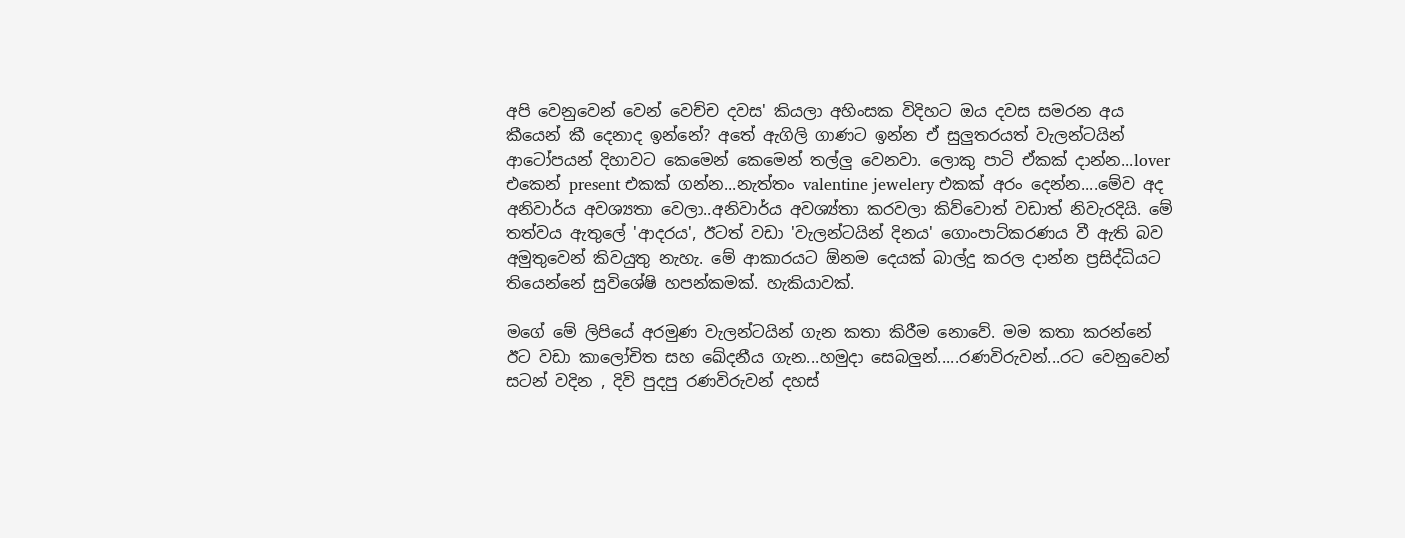අපි වෙනුවෙන් වෙන් වෙච්ච දවස' කියලා අහිංසක විදිහට ඔය දවස සමරන අය කී‍යෙන් කී දෙනා‍ද ඉන්නේ? අතේ ඇගිලි ගාණට ඉන්න ඒ සුලුතරයත් වැලන්ටයින් ආටෝපයන් දිහාවට කෙමෙන් කෙමෙන් තල්ලු වෙනවා. ලොකු පාටි ඒකක් දාන්න...lover එකෙන් present එකක් ගන්න...නැත්තං valentine jewelery එකක් අරං දෙන්න....මේව අද අනිවාර්ය අවශ්‍යතා වෙලා..අනිවාර්ය අවශ්‍ය්‍තා කරවලා කිව්වොත් වඩාත් නිවැරදියි. මේ තත්වය ඇතුලේ 'ආදරය', ඊටත් වඩා 'වැලන්ටයින් දිනය' ගොංපාට්කරණය වී ඇති බව
අමුතුවෙන් කිවයුතු නැහැ. මේ ආකාරයට ඕනම දෙයක් බාල්දු කරල දාන්න ප්‍රසිද්ධියට තියෙන්නේ සුවිශේෂි හපන්කමක්. හැකියාවක්.

මගේ මේ ලිපියේ අරමුණ වැලන්ටයින් ගැන කතා කිරීම නොවේ. මම කතා කරන්නේ ඊට වඩා කාලෝචිත සහ ඛේදනීය ගැන...හමුදා සෙබලුන්.....රණවිරුවන්...රට වෙනුවෙන් සටන් වදින , දිවි පුදපු රණවිරුවන් දහස්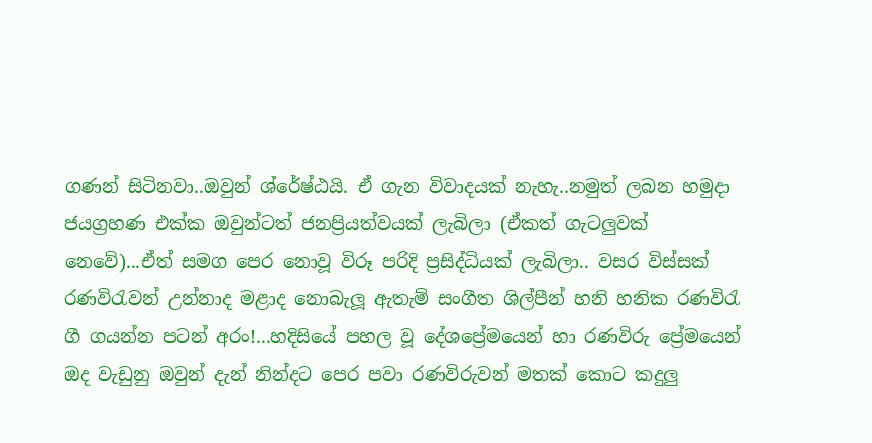ගණන් සිටිනවා..ඔවුන් ශ්රේෂ්ඨයි. ඒ ගැන විවාදයක් නැහැ..නමුත් ලබන හමුදා ජයග්‍රහණ එක්ක ඔවුන්ටත් ජනප්‍රියත්වයක් ලැබිලා (ඒකත් ගැටලුවක් නෙවේ)...ඒත් සමග පෙර නොවූ විරූ පරිදි ප්‍රසිද්ධියක් ලැබිලා.. වසර විස්සක් රණවිරැවන් උන්නාද මළාද නොබැලූ ඇතැම් සංගීත ශිල්පීන් හනි හනික රණවිරැ ගී ගයන්න පටන් අරං!...හදිසියේ පහල වූ දේශප්‍රේමයෙන් හා රණවිරු ප්‍රේමයෙන් ඔද වැඩුනු ඔවුන් දැන් නින්දට පෙර පවා රණවිරුවන් මතක් කොට කදුලු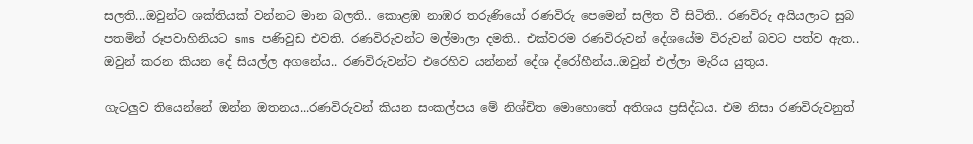සලති...ඔවුන්ට ශක්තියක් වන්නට මාන බලති.. කොළඹ නාඹර තරුණියෝ රණවිරු පෙමෙන් සලිත වී සිටිති.. රණවිරු අයියලාට සුබ පතමින් රූපවාහිනියට sms පණිවුඩ එවති. රණවිරුවන්ට මල්මාලා දමති.. එක්වරම රණවිරුවන් දේශයේම විරුවන් බවට පත්ව ඇත.. ඔවුන් කරන කියන දේ සියල්ල අගනේය.. රණවිරුවන්ට එරෙහිව යන්නන් දේශ ද්රෝහීන්ය..ඔවුන් එල්ලා මැරිය යුතුය.

ගැටලුව තියෙන්නේ ඔන්න ඔතනය...රණවිරුවන් කියන සංකල්පය මේ නිශ්චිත මොහොතේ අතිශය ප්‍රසිද්ධය. එම නිසා රණවිරුවනුත්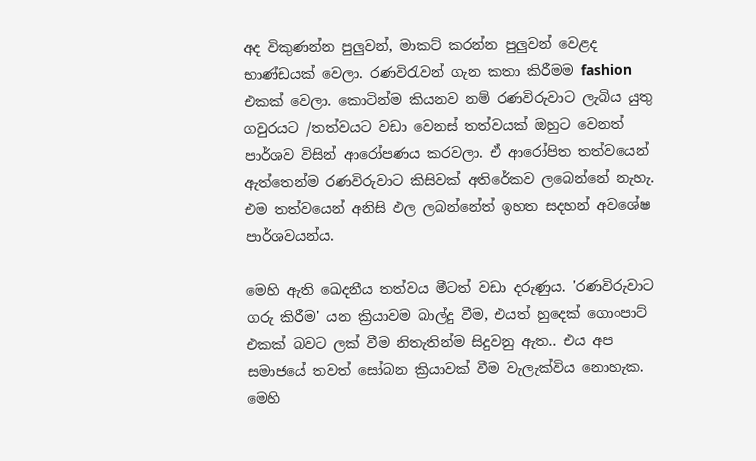අද විකුණන්න පුලුවන්, මාකට් කරන්න පුලුවන් වෙළද භාණ්ඩයක් වෙලා. රණවිරැවන් ගැන කතා කිරීමම fashion එකක් වෙලා. කොටින්ම කියනව නම් ‍රණවිරුවාට ලැබිය යුතු ගවුරයට /තත්වයට වඩා වෙනස් තත්වයක් ඔහුට වෙනත් පාර්ශව විසින් ආරෝපණය කරවලා. ඒ ආරෝපිත තත්වයෙන් ඇත්තෙන්ම රණවිරුවාට කිසිවක් අතිරේකව ලබෙන්නේ නැහැ. එම තත්වයෙන් අනිසි ඵල ලබන්නේත් ඉහත සදහන් අවශේෂ පාර්ශවයන්ය.

මෙහි ඇති ඛෙදනීය තත්වය මීටත් වඩා දරුණුය. 'රණවිරුවාට ගරු කිරීම' යන ක්‍රියාවම බාල්දු වීම, එයත් හුදෙක් ගොංපාට් එකක් බවට ලක් වීම නිතැතින්ම සිදුවනු ඇත.. එය අප සමාජයේ තවත් සෝබන ක්‍රියාවක් වීම වැලැක්විය නොහැක. මෙහි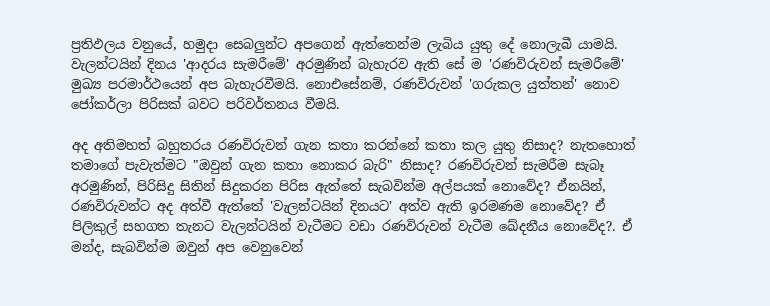ප්‍රතිඵලය වනුයේ, හමුදා සෙබලුන්ට අපගෙන් ඇත්තෙන්ම ලැබිය යුතු දේ නොලැබී යාමයි. වැලන්ටයින් දිනය 'ආදරය සැමරීමේ' අරමුණින් බැහැරව ඇති සේ ම 'රණවිරුවන් සැමරීමේ' මුඛ්‍ය පරමාර්ථයෙන් අප බැහැරවීමයි. නොඑසේනම්, රණවිරුවන් 'ගරුකල යුත්තන්' නොව ජෝකර්ලා පිරිසක් බවට පරිවර්තනය වීමයි.

අද අතිමහත් බහුතරය රණවිරුවන් ගැන කතා කරන්නේ කතා කල යුතු නිසාද? නැතහොත් තමාගේ පැවැත්මට "ඔවුන් ගැන කතා නොකර බැරි" නිසාද? රණවිරුවන් සැමරීම සැබෑ අරමුණින්, පිරිසිදු සිතින් සිදුකරන පිරිස ඇත්තේ සැබවින්ම අල්පයක් නොවේද? ඒනයින්, රණවිරුවන්ට අද අත්වී ඇත්තේ 'වැලන්ටයින් දිනයට' අත්ව ඇති ඉරමණම නොවේද? ඒ පිලිකුල් සහගත තැනට වැලන්ටයින් වැටීමට වඩා රණවිරුවන් වැටීම ඛේදනීය නොවේද?. ඒ මන්ද, සැබවින්ම ඔවුන් අප වෙනුවෙන්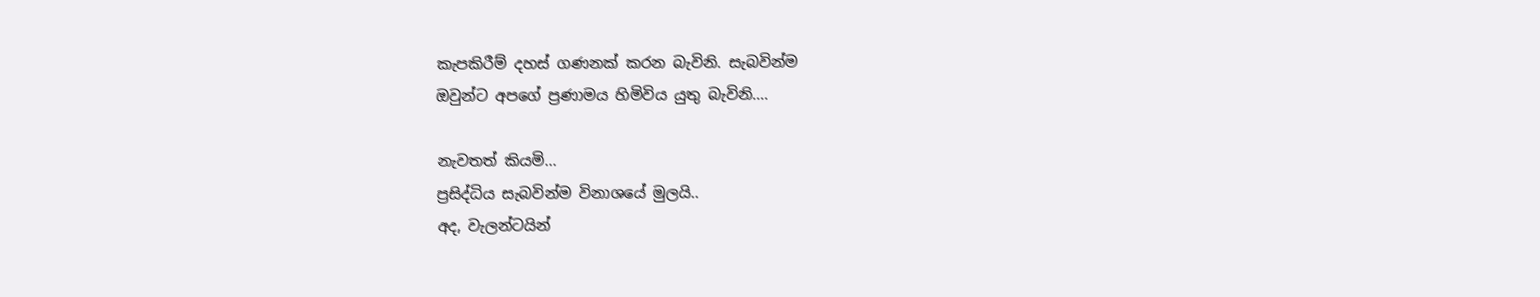කැපකිරීම් දහස් ගණනක් කරන බැවිනි. සැබවින්ම
ඔවුන්ට අපගේ ‍ප්‍රණාමය හිමිවිය යුතු බැවිනි....

නැවතත් කියමි...
ප්‍රසිද්ධිය සැබවින්ම විනාශයේ මුලයි..
අද, වැලන්ටයින්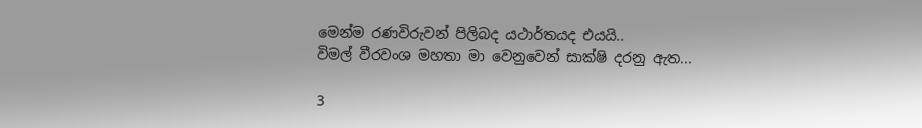මෙන්ම රණවිරුවන් පිලිබද යථාර්තයද එයයි..
විමල් වීරවංශ මහතා මා වෙනුවෙන් සාක්ෂි දරනු ඇත...

3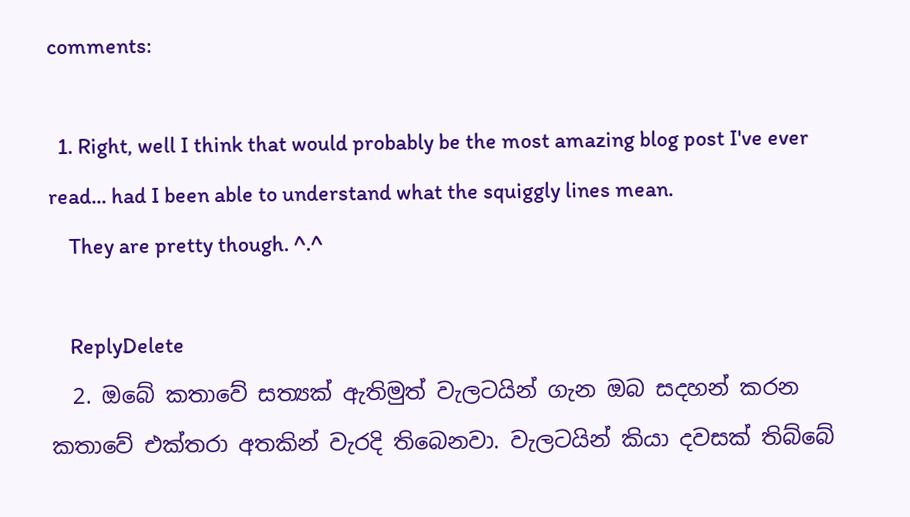comments:

  1. Right, well I think that would probably be the most amazing blog post I've ever read... had I been able to understand what the squiggly lines mean.
    They are pretty though. ^.^

    ReplyDelete
  2. ඔබේ කතාවේ සත්‍යක් ඇතිමුත් වැලටයින් ගැන ඔබ සදහන් කරන කතාවේ එක්තරා අතකින් වැරදි තිබෙනවා. වැලටයින් කියා දවසක් තිබ්බේ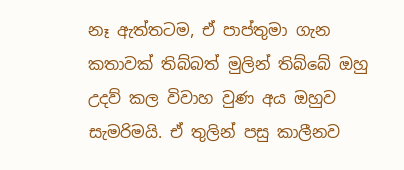නෑ ඇත්තටම, ඒ පාප්තුමා ගැන කතාවක් තිබ්බත් මුලින් තිබ්බේ ඔහු උදව් කල විවාහ වුණ අය ඔහුව සැමරිමයි. ඒ තුලින් පසු කාලීනව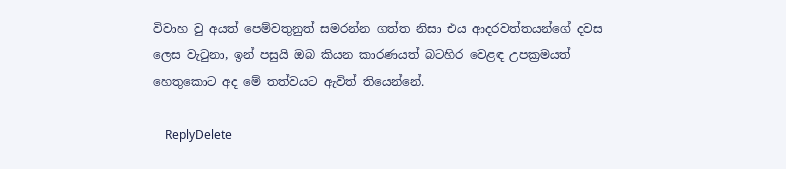විවාහ වු අයත් පෙම්වතුනුත් සමරන්න ගත්ත නිසා එය ආදරවත්තයන්ගේ දවස ලෙස වැටුනා, ඉන් පසුයි ඔබ කියන කාරණයත් බටහිර වෙළඳ උපක්‍රමයත් හෙතුකොට අද මේ තත්වයට ඇවිත් තියෙන්නේ.

    ReplyDelete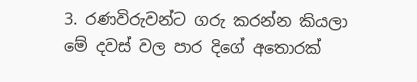3. රණවිරුවන්ට ගරු කරන්න කියලා මේ දවස් වල පාර දිගේ අතොරක්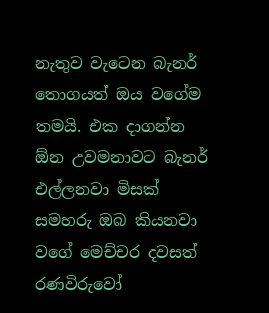නැතුව වැටෙන බැනර් තොගයත් ඔය වගේම තමයි. එක දාගන්න ඕන උවමනාවට බැනර් එල්ලනවා මිසක් සමහරු ඔබ කියනවා වගේ මෙච්චර දවසත් රණවිරුවෝ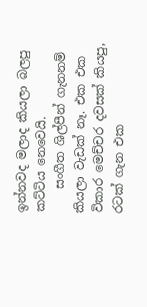ඉන්නවද මලාද කියලා බලපු කට්ටිය නෙවෙයි.
    සංගීත ශිල්පීන් ගැනනම් කියලා වැඩක් නෑ. එක එක විකාර මෙච්චර දවසක් කියපු, රටක් ගැන එක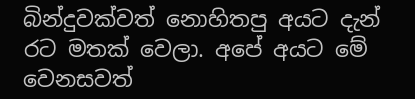බින්දුවක්වත් නොහිතපු අයට දැන් රට මතක් වෙලා. අපේ අයට මේ වෙනසවත්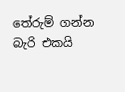තේරුම් ගන්න බැරි එකයි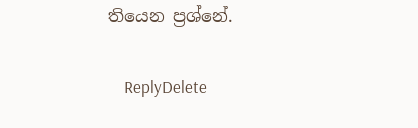තියෙන ප්‍රශ්නේ.

    ReplyDelete